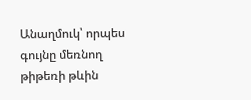Անաղմուկ՝ որպես գույնը մեռնող թիթեռի թևին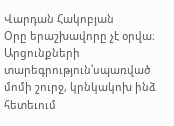Վարդան Հակոբյան
Օրը երաշխավորը չէ օրվա։ Արցունքների տարեգրություն՝սպառված մոմի շուրջ, կրնկակոխ ինձ հետեւում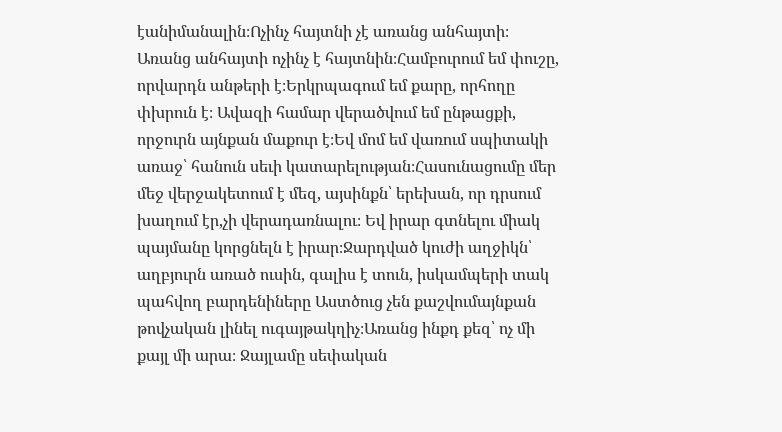էանիմանալին։Ոչինչ հայտնի չէ առանց անհայտի։ Առանց անհայտի ոչինչ է հայտնին։Համբուրում եմ փուշը, որվարդն անթերի է։Երկրպագում եմ քարը, որհողը փխրուն է։ Ավազի համար վերածվում եմ ընթացքի, որջուրն այնքան մաքուր է։Եվ մոմ եմ վառում սպիտակի առաջ՝ հանուն սեւի կատարելության։Հասունացումը մեր մեջ վերջակետում է մեզ, այսինքն՝ երեխան, որ դրսում խաղում էր,չի վերադառնալու։ Եվ իրար գտնելու միակ պայմանը կորցնելն է իրար։Ջարդված կուժի աղջիկն՝ աղբյուրն առած ուսին, գալիս է տուն, իսկամպերի տակ պահվող բարդենիները Աստծուց չեն քաշվումայնքան թովչական լինել ուգայթակղիչ։Առանց ինքդ քեզ՝ ոչ մի քայլ մի արա։ Ջայլամը սեփական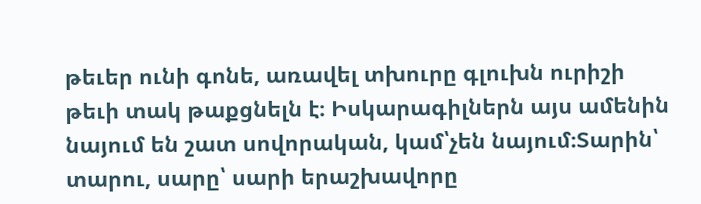թեւեր ունի գոնե, առավել տխուրը գլուխն ուրիշի թեւի տակ թաքցնելն է։ Իսկարագիլներն այս ամենին նայում են շատ սովորական, կամ՝չեն նայում։Տարին՝ տարու, սարը՝ սարի երաշխավորը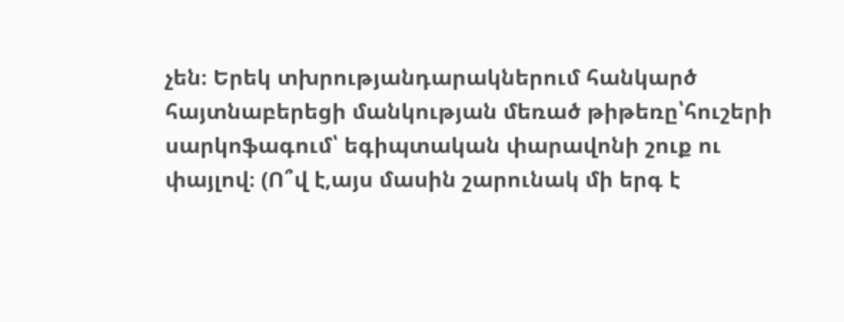չեն։ Երեկ տխրությանդարակներում հանկարծ հայտնաբերեցի մանկության մեռած թիթեռը՝հուշերի սարկոֆագում՝ եգիպտական փարավոնի շուք ու փայլով։ (Ո՞վ է,այս մասին շարունակ մի երգ է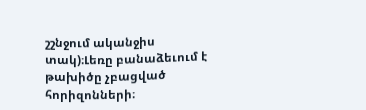շշնջում ականջիս տակ)։Լեռը բանաձեւում է թախիծը չբացված հորիզոնների։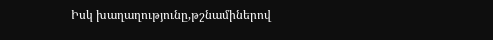Իսկ խաղաղությունը,թշնամիներով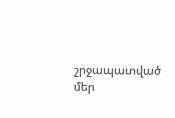շրջապատված մեր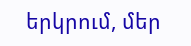երկրում, մեր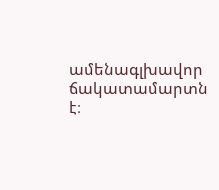ամենագլխավոր ճակատամարտն է։